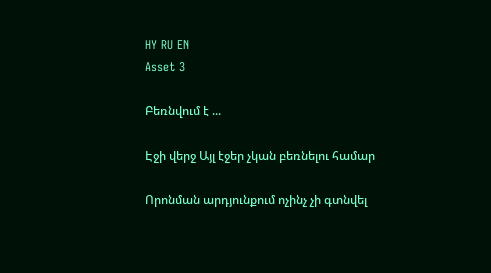HY RU EN
Asset 3

Բեռնվում է ...

Էջի վերջ Այլ էջեր չկան բեռնելու համար

Որոնման արդյունքում ոչինչ չի գտնվել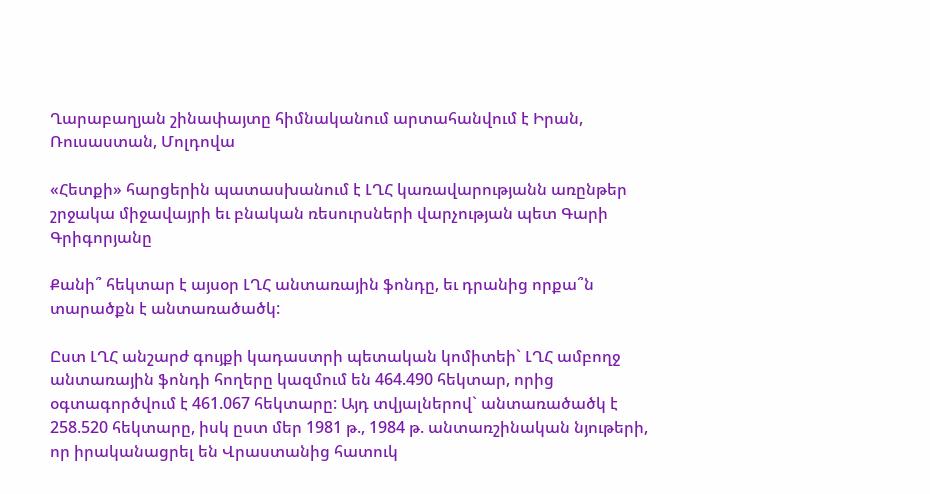Ղարաբաղյան շինափայտը հիմնականում արտահանվում է Իրան, Ռուսաստան, Մոլդովա

«Հետքի» հարցերին պատասխանում է ԼՂՀ կառավարությանն առընթեր շրջակա միջավայրի եւ բնական ռեսուրսների վարչության պետ Գարի Գրիգորյանը

Քանի՞ հեկտար է այսօր ԼՂՀ անտառային ֆոնդը, եւ դրանից որքա՞ն տարածքն է անտառածածկ:

Ըստ ԼՂՀ անշարժ գույքի կադաստրի պետական կոմիտեի` ԼՂՀ ամբողջ անտառային ֆոնդի հողերը կազմում են 464.490 հեկտար, որից օգտագործվում է 461.067 հեկտարը: Այդ տվյալներով` անտառածածկ է 258.520 հեկտարը, իսկ ըստ մեր 1981 թ., 1984 թ. անտառշինական նյութերի, որ իրականացրել են Վրաստանից հատուկ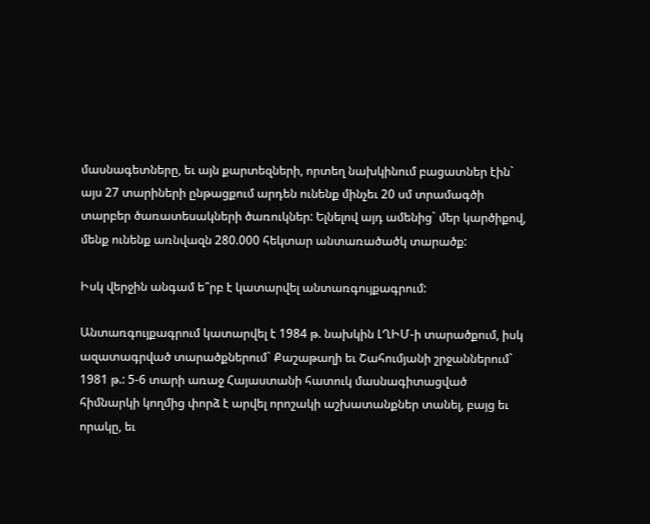մասնագետները, եւ այն քարտեզների, որտեղ նախկինում բացատներ էին` այս 27 տարիների ընթացքում արդեն ունենք մինչեւ 20 սմ տրամագծի տարբեր ծառատեսակների ծառուկներ: Ելնելով այդ ամենից` մեր կարծիքով, մենք ունենք առնվազն 280.000 հեկտար անտառածածկ տարածք:

Իսկ վերջին անգամ ե՞րբ է կատարվել անտառգույքագրում:

Անտառգույքագրում կատարվել է 1984 թ. նախկին ԼՂԻՄ-ի տարածքում, իսկ ազատագրված տարածքներում` Քաշաթաղի եւ Շահումյանի շրջաններում` 1981 թ.: 5-6 տարի առաջ Հայաստանի հատուկ մասնագիտացված հիմնարկի կողմից փորձ է արվել որոշակի աշխատանքներ տանել, բայց եւ որակը, եւ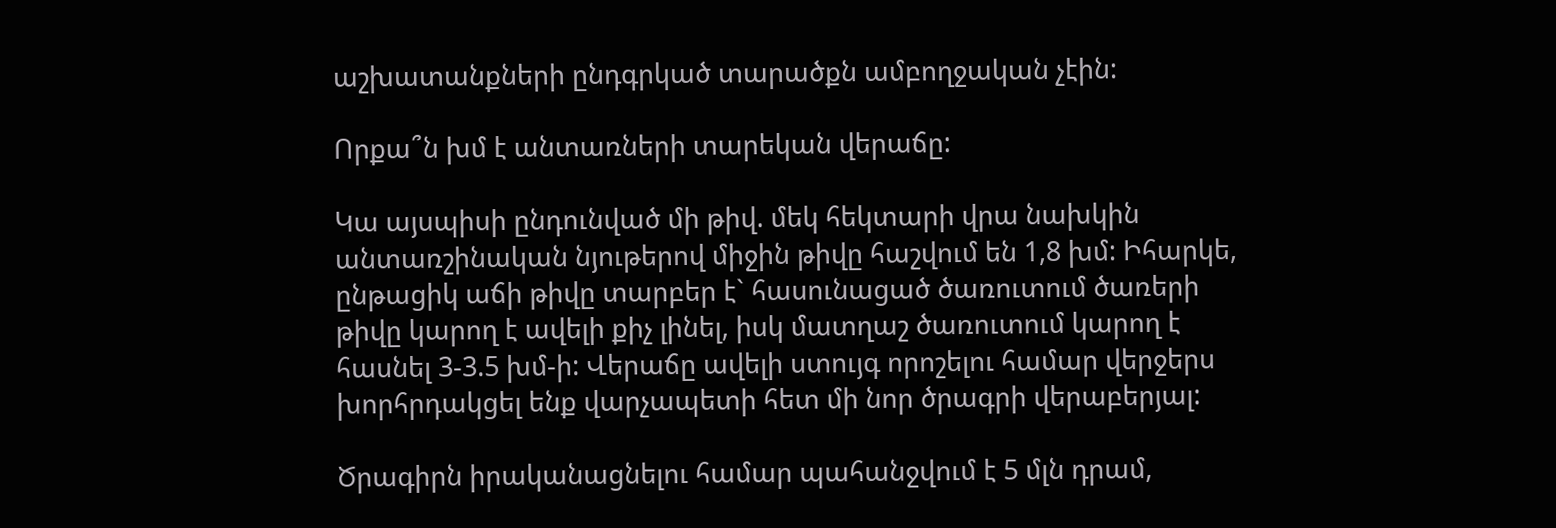աշխատանքների ընդգրկած տարածքն ամբողջական չէին:

Որքա՞ն խմ է անտառների տարեկան վերաճը:

Կա այսպիսի ընդունված մի թիվ. մեկ հեկտարի վրա նախկին անտառշինական նյութերով միջին թիվը հաշվում են 1,8 խմ: Իհարկե, ընթացիկ աճի թիվը տարբեր է` հասունացած ծառուտում ծառերի թիվը կարող է ավելի քիչ լինել, իսկ մատղաշ ծառուտում կարող է հասնել 3-3.5 խմ-ի: Վերաճը ավելի ստույգ որոշելու համար վերջերս խորհրդակցել ենք վարչապետի հետ մի նոր ծրագրի վերաբերյալ:

Ծրագիրն իրականացնելու համար պահանջվում է 5 մլն դրամ,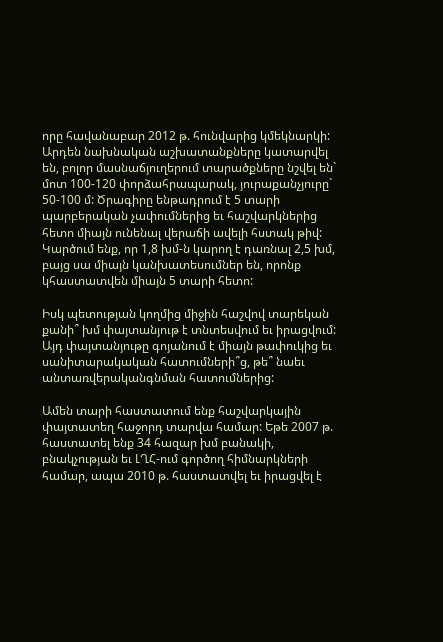որը հավանաբար 2012 թ. հունվարից կմեկնարկի: Արդեն նախնական աշխատանքները կատարվել են, բոլոր մասնաճյուղերում տարածքները նշվել են` մոտ 100-120 փորձահրապարակ, յուրաքանչյուրը` 50-100 մ: Ծրագիրը ենթադրում է 5 տարի պարբերական չափումներից եւ հաշվարկներից հետո միայն ունենալ վերաճի ավելի հստակ թիվ: Կարծում ենք, որ 1,8 խմ-ն կարող է դառնալ 2,5 խմ, բայց սա միայն կանխատեսումներ են, որոնք կհաստատվեն միայն 5 տարի հետո:

Իսկ պետության կողմից միջին հաշվով տարեկան քանի՞ խմ փայտանյութ է տնտեսվում եւ իրացվում: Այդ փայտանյութը գոյանում է միայն թափուկից եւ սանիտարակական հատումների՞ց, թե՞ նաեւ անտառվերականգնման հատումներից:

Ամեն տարի հաստատում ենք հաշվարկային փայտատեղ հաջորդ տարվա համար: Եթե 2007 թ. հաստատել ենք 34 հազար խմ բանակի, բնակչության եւ ԼՂՀ-ում գործող հիմնարկների համար, ապա 2010 թ. հաստատվել եւ իրացվել է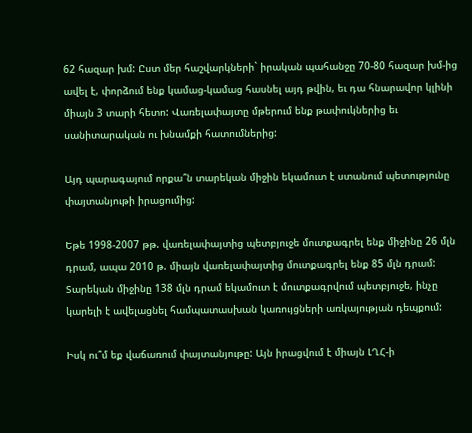62 հազար խմ: Ըստ մեր հաշվարկների` իրական պահանջը 70-80 հազար խմ-ից ավել է, փորձում ենք կամաց-կամաց հասնել այդ թվին, եւ դա հնարավոր կլինի միայն 3 տարի հետո: Վառելափայտը մթերում ենք թափուկներից եւ սանիտարական ու խնամքի հատումներից:

Այդ պարագայում որքա՞ն տարեկան միջին եկամուտ է ստանում պետությունը փայտանյութի իրացումից:

Եթե 1998-2007 թթ. վառելափայտից պետբյուջե մուտքագրել ենք միջինը 26 մլն դրամ, ապա 2010 թ. միայն վառելափայտից մուտքագրել ենք 85 մլն դրամ: Տարեկան միջինը 138 մլն դրամ եկամուտ է մուտքագրվում պետբյուջե, ինչը կարելի է ավելացնել համպատասխան կառույցների առկայության դեպքում:

Իսկ ու՞մ եք վաճառում փայտանյութը: Այն իրացվում է միայն ԼՂՀ-ի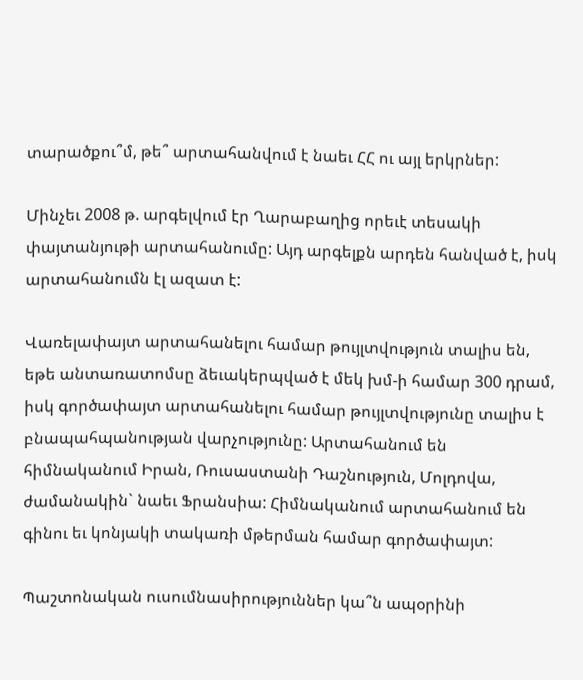տարածքու՞մ, թե՞ արտահանվում է նաեւ ՀՀ ու այլ երկրներ:

Մինչեւ 2008 թ. արգելվում էր Ղարաբաղից որեւէ տեսակի փայտանյութի արտահանումը: Այդ արգելքն արդեն հանված է, իսկ արտահանումն էլ ազատ է:

Վառելափայտ արտահանելու համար թույլտվություն տալիս են, եթե անտառատոմսը ձեւակերպված է մեկ խմ-ի համար 300 դրամ, իսկ գործափայտ արտահանելու համար թույլտվությունը տալիս է բնապահպանության վարչությունը: Արտահանում են հիմնականում Իրան, Ռուսաստանի Դաշնություն, Մոլդովա, ժամանակին` նաեւ Ֆրանսիա: Հիմնականում արտահանում են գինու եւ կոնյակի տակառի մթերման համար գործափայտ:

Պաշտոնական ուսումնասիրություններ կա՞ն ապօրինի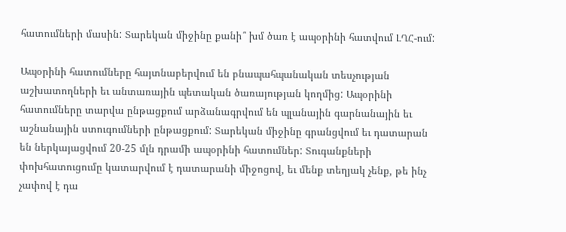հատումների մասին: Տարեկան միջինը քանի՞ խմ ծառ է ապօրինի հատվում ԼՂՀ-ում:

Ապօրինի հատումները հայտնաբերվում են բնապահպանական տեսչության աշխատողների եւ անտառային պետական ծառայության կողմից: Ապօրինի հատումները տարվա ընթացքում արձանագրվում են պլանային գարնանային եւ աշնանային ստուգումների ընթացքում: Տարեկան միջինը գրանցվում եւ դատարան են ներկայացվում 20-25 մլն դրամի ապօրինի հատումներ: Տուգանքների փոխհատուցումը կատարվում է դատարանի միջոցով, եւ մենք տեղյակ չենք, թե ինչ չափով է դա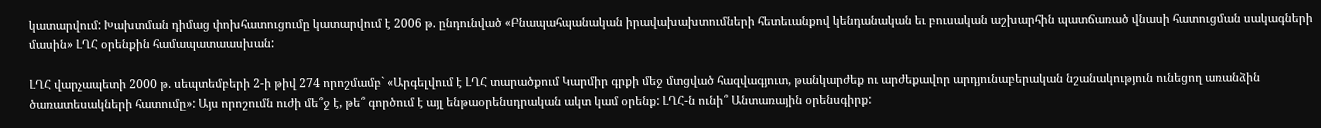կատարվում: Խախտման դիմաց փոխհատուցումը կատարվում է 2006 թ. ընդունված «Բնապահպանական իրավախախտումների հետեւանքով կենդանական եւ բուսական աշխարհին պատճառած վնասի հատուցման սակագների մասին» ԼՂՀ օրենքին համապատաասխան:

ԼՂՀ վարչապետի 2000 թ. սեպտեմբերի 2-ի թիվ 274 որոշմամբ` «Արգելվում է ԼՂՀ տարածքում Կարմիր գրքի մեջ մտցված հազվագյուտ, թանկարժեք ու արժեքավոր արդյունաբերական նշանակություն ունեցող առանձին ծառատեսակների հատումը»: Այս որոշումն ուժի մե՞ջ է, թե՞ գործում է այլ ենթաօրենսդրական ակտ կամ օրենք: ԼՂՀ-ն ունի՞ Անտառային օրենսգիրք: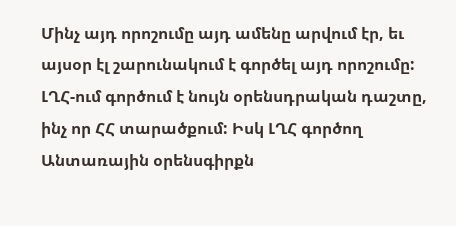Մինչ այդ որոշումը այդ ամենը արվում էր, եւ այսօր էլ շարունակում է գործել այդ որոշումը: ԼՂՀ-ում գործում է նույն օրենսդրական դաշտը, ինչ որ ՀՀ տարածքում: Իսկ ԼՂՀ գործող Անտառային օրենսգիրքն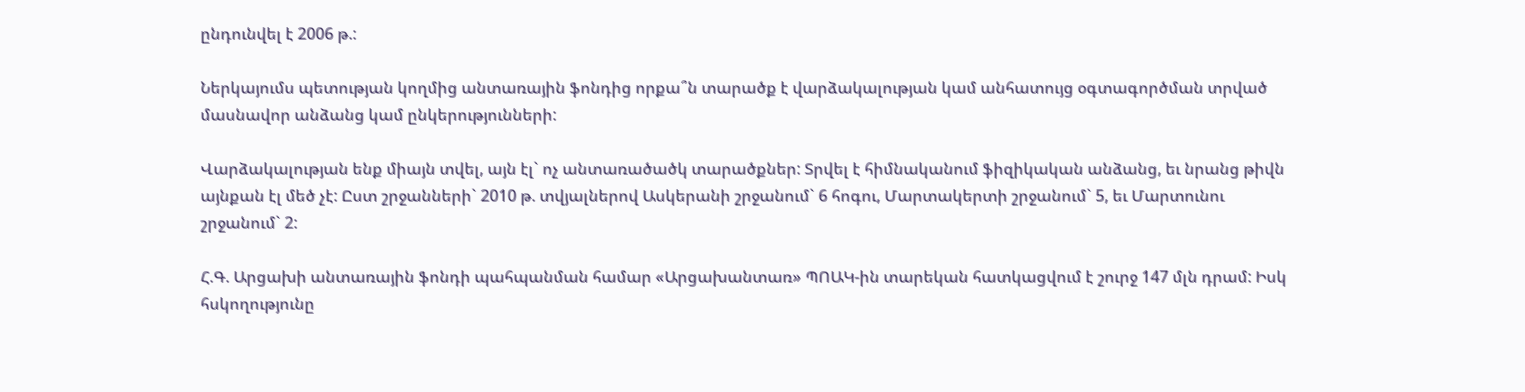ընդունվել է 2006 թ.:

Ներկայումս պետության կողմից անտառային ֆոնդից որքա՞ն տարածք է վարձակալության կամ անհատույց օգտագործման տրված մասնավոր անձանց կամ ընկերությունների:

Վարձակալության ենք միայն տվել, այն էլ` ոչ անտառածածկ տարածքներ: Տրվել է հիմնականում ֆիզիկական անձանց, եւ նրանց թիվն այնքան էլ մեծ չէ: Ըստ շրջանների` 2010 թ. տվյալներով Ասկերանի շրջանում` 6 հոգու, Մարտակերտի շրջանում` 5, եւ Մարտունու շրջանում` 2:

Հ.Գ. Արցախի անտառային ֆոնդի պահպանման համար «Արցախանտառ» ՊՈԱԿ-ին տարեկան հատկացվում է շուրջ 147 մլն դրամ: Իսկ հսկողությունը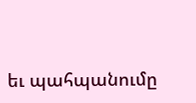եւ պահպանումը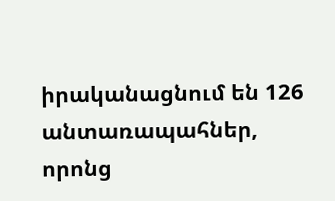իրականացնում են 126 անտառապահներ, որոնց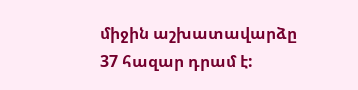միջին աշխատավարձը 37 հազար դրամ է: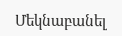Մեկնաբանել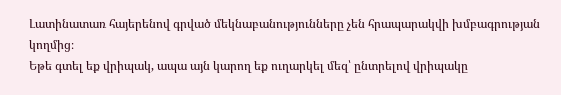Լատինատառ հայերենով գրված մեկնաբանությունները չեն հրապարակվի խմբագրության կողմից։
Եթե գտել եք վրիպակ, ապա այն կարող եք ուղարկել մեզ՝ ընտրելով վրիպակը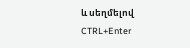և սեղմելով CTRL+Enter